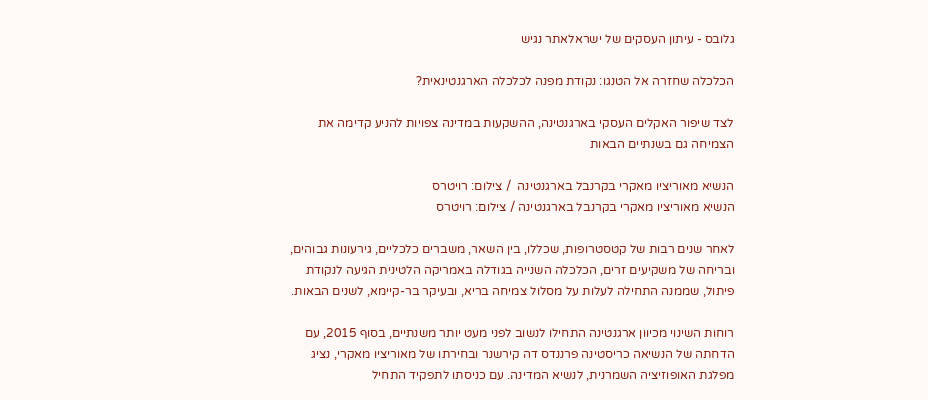גלובס - עיתון העסקים של ישראלאתר נגיש

הכלכלה שחזרה אל הטנגו: נקודת מפנה לכלכלה הארגנטינאית?

לצד שיפור האקלים העסקי בארגנטינה, ההשקעות במדינה צפויות להניע קדימה את הצמיחה גם בשנתיים הבאות

הנשיא מאוריציו מאקרי בקרנבל בארגנטינה  / צילום: רויטרס
הנשיא מאוריציו מאקרי בקרנבל בארגנטינה / צילום: רויטרס

לאחר שנים רבות של קטסטרופות, שכללו, בין השאר, משברים כלכליים, גירעונות גבוהים, ובריחה של משקיעים זרים, הכלכלה השנייה בגודלה באמריקה הלטינית הגיעה לנקודת פיתול, שממנה התחילה לעלות על מסלול צמיחה בריא, ובעיקר בר-קיימא, לשנים הבאות.

רוחות השינוי מכיוון ארגנטינה התחילו לנשוב לפני מעט יותר משנתיים, בסוף 2015, עם הדחתה של הנשיאה כריסטינה פרננדס דה קירשנר ובחירתו של מאוריציו מאקרי, נציג מפלגת האופוזיציה השמרנית, לנשיא המדינה. עם כניסתו לתפקיד התחיל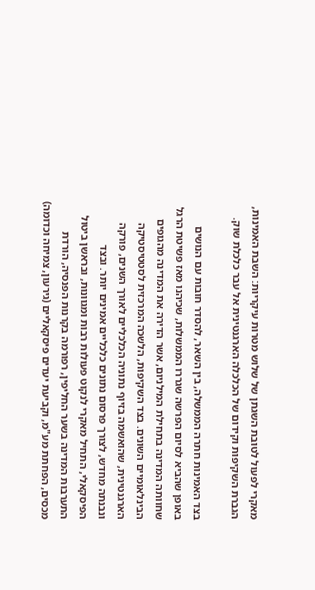מאקרי לפעול לטובת השגתן של שלוש מטרות עיקריות: השבת האמינות, הגברת השקיפות וקידום של הכלכלה הארגנטינית אל עבר כלכלת שוק.

בצד האמינות חתרה הממשלה, בין השאר, להסדר חובות עם הנושים באופן שהביא לסיום הפרשה שגררו הממשלות, שכיהנו מאז פשיטת הרגל שחוותה המדינה בתחילת המילניום, אשר הדירה את המדינה מהגופים הבינלאומיים השונים. בצד השקיפות, הלשכה המרכזית לסטטיסטיקה הארגנטינית, שהואשמה בזיוף נתוניה הכלכליים לאורך השנים, פורקה ונבנתה מחדש, לצורך פרסום נתונים כלכליים אמינים יותר. ובצד הפיסקאלי, התחיל מאקרי לנקוט פעולות רבות ומגוונות, ובראשן ביטול התערבות המדינה בשער החליפין, רפורמה בקרנות הפנסיה, הורדת מכסים, הפחתת מע"מ, וקביעת יעדים פיסקאליים (גירעון, צמיחה וכדומה)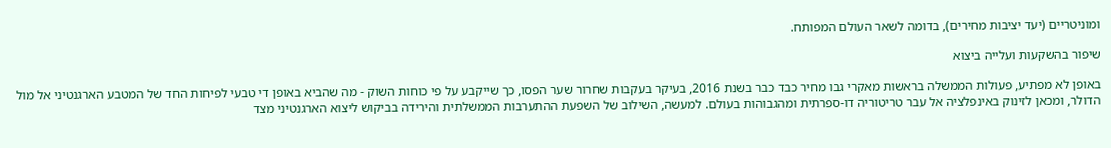ומוניטריים (יעד יציבות מחירים), בדומה לשאר העולם המפותח.

שיפור בהשקעות ועלייה ביצוא

באופן לא מפתיע, פעולות הממשלה בראשות מאקרי גבו מחיר כבד כבר בשנת 2016, בעיקר בעקבות שחרור שער הפסו, כך שייקבע על פי כוחות השוק - מה שהביא באופן די טבעי לפיחות החד של המטבע הארגנטיני אל מול הדולר, ומכאן לזינוק באינפלציה אל עבר טריטוריה דו-ספרתית ומהגבוהות בעולם. למעשה, השילוב של השפעת ההתערבות הממשלתית והירידה בביקוש ליצוא הארגנטיני מצד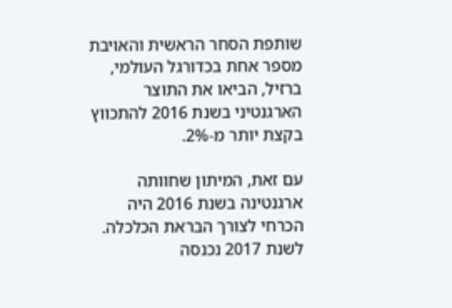שותפת הסחר הראשית והאויבת מספר אחת בכדורגל העולמי, ברזיל, הביאו את התוצר הארגנטיני בשנת 2016 להתכווץ בקצת יותר מ-2%.

עם זאת, המיתון שחוותה ארגנטינה בשנת 2016 היה הכרחי לצורך הבראת הכלכלה. לשנת 2017 נכנסה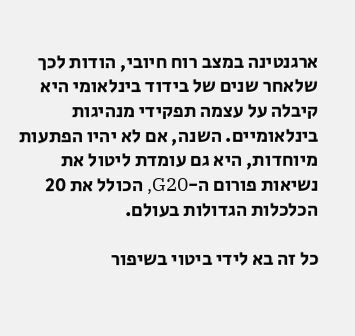ארגנטינה במצב רוח חיובי, הודות לכך שלאחר שנים של בידוד בינלאומי היא קיבלה על עצמה תפקידי מנהיגות בינלאומיים. השנה, אם לא יהיו הפתעות מיוחדות, היא גם עומדת ליטול את נשיאות פורום ה-G20, הכולל את 20 הכלכלות הגדולות בעולם.

כל זה בא לידי ביטוי בשיפור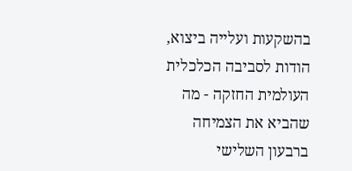בהשקעות ועלייה ביצוא, הודות לסביבה הכלכלית העולמית החזקה - מה שהביא את הצמיחה ברבעון השלישי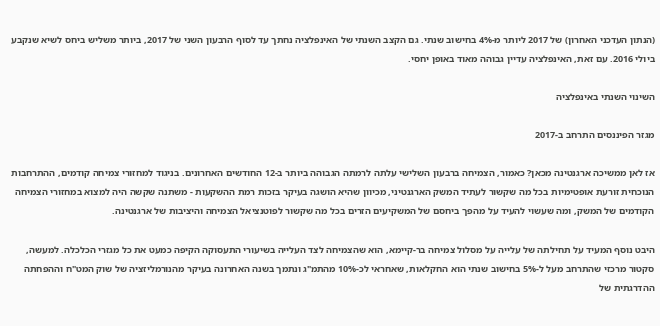(הנתון העדכני האחרון) של 2017 ליותר מ-4% בחישוב שנתי. גם הקצב השנתי של האינפלציה נחתך עד לסוף הרבעון השני של 2017, ביותר משליש ביחס לשיא שנקבע ביולי 2016. עם זאת, האינפלציה עדיין גבוהה מאוד באופן יחסי.

השינוי השנתי באינפלציה

מגזר הפיננסים התרחב ב-2017

אז לאן ממשיכה ארגנטינה מכאן? כאמור, הצמיחה ברבעון השלישי עלתה לרמתה הגבוהה ביותר ב-12 החודשים האחרונים. בניגוד למחזורי צמיחה קודמים, ההתרחבות הנוכחית זורעת אופטימיות בכל מה שקשור לעתיד המשק הארגנטיני, מכיוון שהיא הושגה בעיקר בזכות רמת ההשקעות - משתנה שקשה היה למצוא במחזורי הצמיחה הקודמים של המשק, ומה שעשוי להעיד על מהפך ביחסם של המשקיעים הזרים בכל מה שקשור לפוטנציאל הצמיחה והיציבות של ארגנטינה.

היבט נוסף המעיד על תחילתה של עלייה על מסלול צמיחה בר-קיימא, הוא שהצמיחה לצד העלייה בשיעורי התעסוקה הקיפה כמעט את כל מגזרי הכלכלה. למעשה, סקטור מרכזי שהתרחב מעל ל-5% בחישוב שנתי הוא החקלאות, שאחראי לכ-10% מהתמ"ג ונתמך בשנה האחרונה בעיקר מהנורמליזציה של שוק המט"ח וההפחתה ההדרגתית של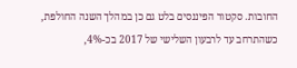החובות. סקטור הפיננסים בלט גם כן במהלך השנה החולפת, כשהתרחב עד לרבעון השלישי של 2017 בכ-4%,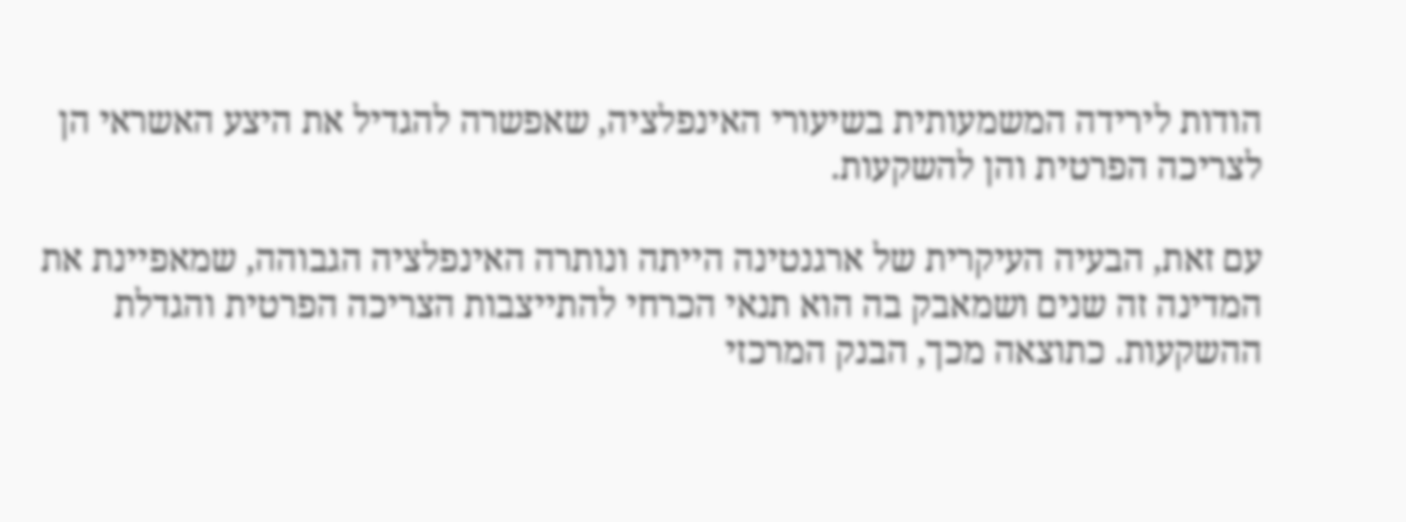הודות לירידה המשמעותית בשיעורי האינפלציה, שאפשרה להגדיל את היצע האשראי הן לצריכה הפרטית והן להשקעות.

עם זאת, הבעיה העיקרית של ארגנטינה הייתה ונותרה האינפלציה הגבוהה, שמאפיינת את המדינה זה שנים ושמאבק בה הוא תנאי הכרחי להתייצבות הצריכה הפרטית והגדלת ההשקעות. כתוצאה מכך, הבנק המרכזי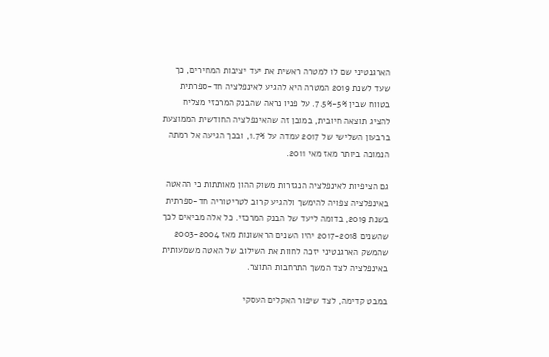הארגנטיני שם לו למטרה ראשית את יעד יציבות המחירים, כך שעד לשנת 2019 המטרה היא להגיע לאינפלציה חד-ספרתית בטווח שבין 5%-7.5%. על פניו נראה שהבנק המרכזי מצליח להציג תוצאה חיובית, במובן זה שהאינפלציה החודשית הממוצעת ברבעון השלישי של 2017 עמדה על 1.7%, ובכך הגיעה אל רמתה הנמוכה ביותר מאז מאי 2011.

גם הציפיות לאינפלציה הנגזרות משוק ההון מאותתות כי ההאטה באינפלציה צפויה להימשך ולהגיע קרוב לטריטוריה חד-ספרתית בשנת 2019, בדומה ליעד של הבנק המרכזי. כל אלה מביאים לכך שהשנים 2017-2018 יהיו השנים הראשונות מאז 2003-2004 שהמשק הארגנטיני יזכה לחוות את השילוב של האטה משמעותית באינפלציה לצד המשך התרחבות התוצר.

במבט קדימה, לצד שיפור האקלים העסקי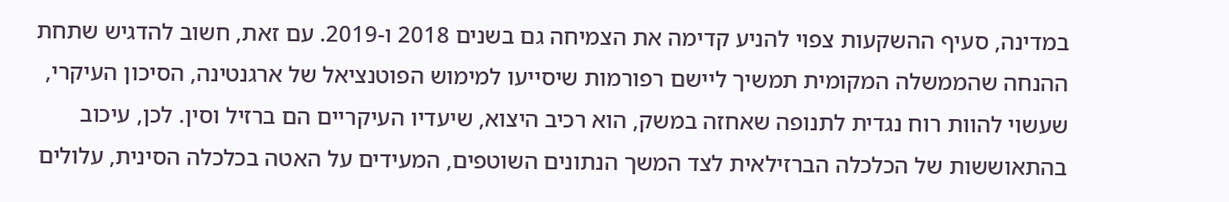במדינה, סעיף ההשקעות צפוי להניע קדימה את הצמיחה גם בשנים 2018 ו-2019. עם זאת, חשוב להדגיש שתחת ההנחה שהממשלה המקומית תמשיך ליישם רפורמות שיסייעו למימוש הפוטנציאל של ארגנטינה, הסיכון העיקרי, שעשוי להוות רוח נגדית לתנופה שאחזה במשק, הוא רכיב היצוא, שיעדיו העיקריים הם ברזיל וסין. לכן, עיכוב בהתאוששות של הכלכלה הברזילאית לצד המשך הנתונים השוטפים, המעידים על האטה בכלכלה הסינית, עלולים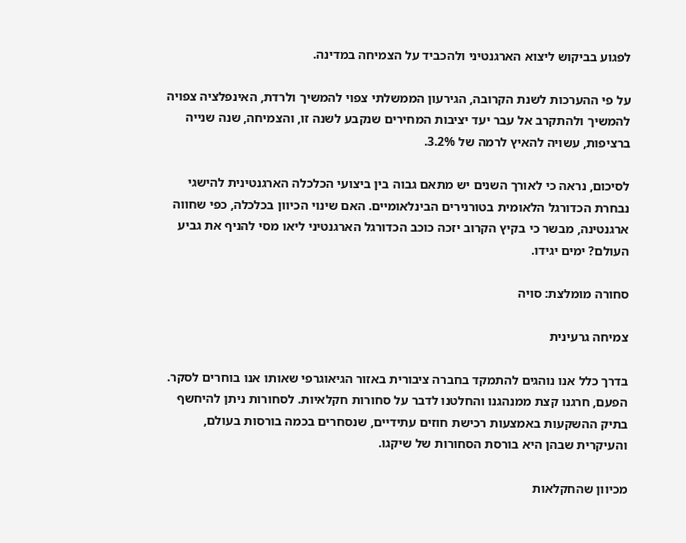לפגוע בביקוש ליצוא הארגנטיני ולהכביד על הצמיחה במדינה.

על פי ההערכות לשנת הקרובה, הגירעון הממשלתי צפוי להמשיך ולרדת, האינפלציה צפויה להמשיך ולהתקרב אל עבר יעד יציבות המחירים שנקבע לשנה זו, והצמיחה, שנה שנייה ברציפות, עשויה להאיץ לרמה של 3.2%.

לסיכום, נראה כי לאורך השנים יש מתאם גבוה בין ביצועי הכלכלה הארגנטינית להישגי נבחרת הכדורגל הלאומית בטורנירים הבינלאומיים. האם שינוי הכיוון בכלכלה, כפי שחווה ארגנטינה, מבשר כי בקיץ הקרוב יזכה כוכב הכדורגל הארגנטיני ליאו מסי להניף את גביע העולם? ימים יגידו.

סחורה מומלצת: סויה

צמיחה גרעינית

בדרך כלל אנו נוהגים להתמקד בחברה ציבורית באזור הגיאוגרפי שאותו אנו בוחרים לסקר. הפעם, חרגנו קצת ממנהגנו והחלטנו לדבר על סחורות חקלאיות. לסחורות ניתן להיחשף בתיק ההשקעות באמצעות רכישת חוזים עתידיים, שנסחרים בכמה בורסות בעולם, והעיקרית שבהן היא בורסת הסחורות של שיקגו.

מכיוון שהחקלאות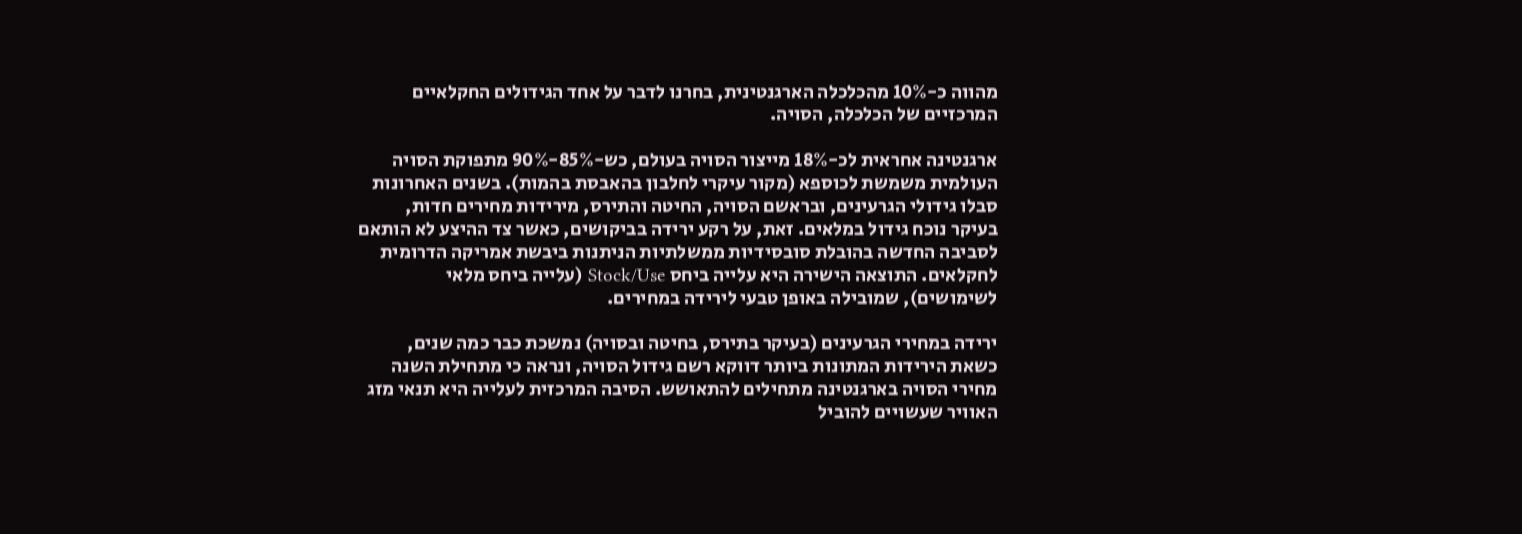מהווה כ-10% מהכלכלה הארגנטינית, בחרנו לדבר על אחד הגידולים החקלאיים המרכזיים של הכלכלה, הסויה.

ארגנטינה אחראית לכ-18% מייצור הסויה בעולם, כש-85%-90% מתפוקת הסויה העולמית משמשת לכוספא (מקור עיקרי לחלבון בהאבסת בהמות). בשנים האחרונות סבלו גידולי הגרעינים, ובראשם הסויה, החיטה והתירס, מירידות מחירים חדות, בעיקר נוכח גידול במלאים. זאת, על רקע ירידה בביקושים, כאשר צד ההיצע לא הותאם לסביבה החדשה בהובלת סובסידיות ממשלתיות הניתנות ביבשת אמריקה הדרומית לחקלאים. התוצאה הישירה היא עלייה ביחס Stock/Use (עלייה ביחס מלאי לשימושים), שמובילה באופן טבעי לירידה במחירים.

ירידה במחירי הגרעינים (בעיקר בתירס, בחיטה ובסויה) נמשכת כבר כמה שנים, כשאת הירידות המתונות ביותר דווקא רשם גידול הסויה, ונראה כי מתחילת השנה מחירי הסויה בארגנטינה מתחילים להתאושש. הסיבה המרכזית לעלייה היא תנאי מזג האוויר שעשויים להוביל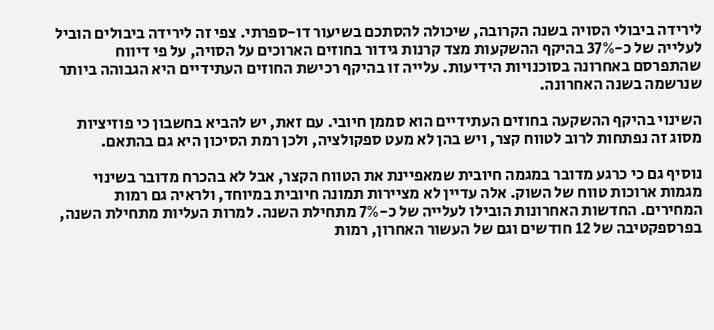לירידה ביבולי הסויה בשנה הקרובה, שיכולה להסתכם בשיעור דו-ספרתי. צפי זה לירידה ביבולים הוביל לעלייה של כ-37% בהיקף ההשקעות מצד קרנות גידור בחוזים הארוכים על הסויה, על פי דיווח שהתפרסם באחרונה בסוכנויות הידיעות. עלייה זו בהיקף רכישת החוזים העתידיים היא הגבוהה ביותר שנרשמה בשנה האחרונה.

השינוי בהיקף ההשקעה בחוזים העתידיים הוא סממן חיובי. עם זאת, יש להביא בחשבון כי פוזיציות מסוג זה נפתחות לרוב לטווח קצר, ויש בהן לא מעט ספקולציה, ולכן רמת הסיכון היא גם בהתאם.

נוסיף גם כי כרגע מדובר במגמה חיובית שמאפיינת את הטווח הקצר, אבל לא בהכרח מדובר בשינוי מגמות ארוכות טווח של השוק. אלה עדיין לא מציירות תמונה חיובית במיוחד, ולראיה גם רמות המחירים. החדשות האחרונות הובילו לעלייה של כ-7% מתחילת השנה. למרות העליות מתחילת השנה, בפרספקטיבה של 12 חודשים וגם של העשור האחרון, רמות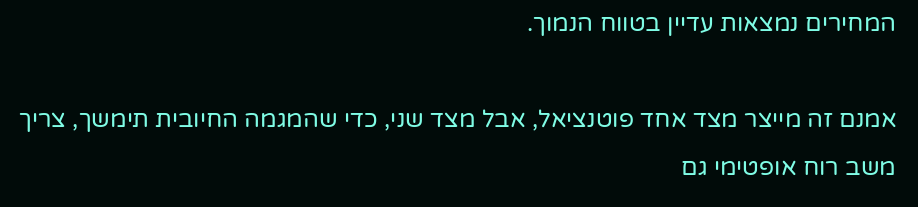המחירים נמצאות עדיין בטווח הנמוך.

אמנם זה מייצר מצד אחד פוטנציאל, אבל מצד שני, כדי שהמגמה החיובית תימשך, צריך משב רוח אופטימי גם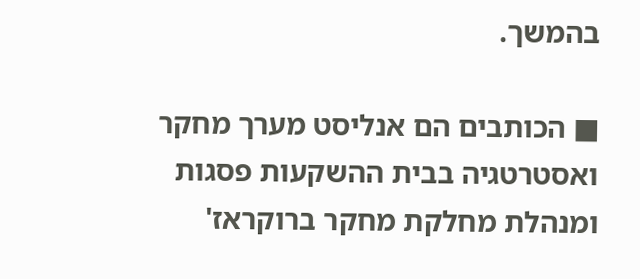בהמשך.

■ הכותבים הם אנליסט מערך מחקר ואסטרטגיה בבית ההשקעות פסגות ומנהלת מחלקת מחקר ברוקראז'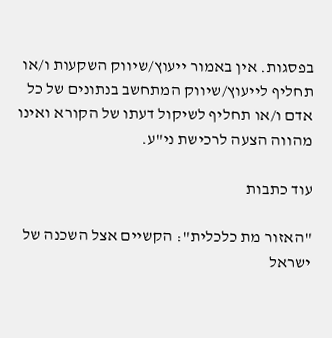בפסגות. אין באמור ייעוץ/שיווק השקעות ו/או תחליף לייעוץ/שיווק המתחשב בנתונים של כל אדם ו/או תחליף לשיקול דעתו של הקורא ואינו מהווה הצעה לרכישת ני"ע.

עוד כתבות

"האזור מת כלכלית": הקשיים אצל השכנה של ישראל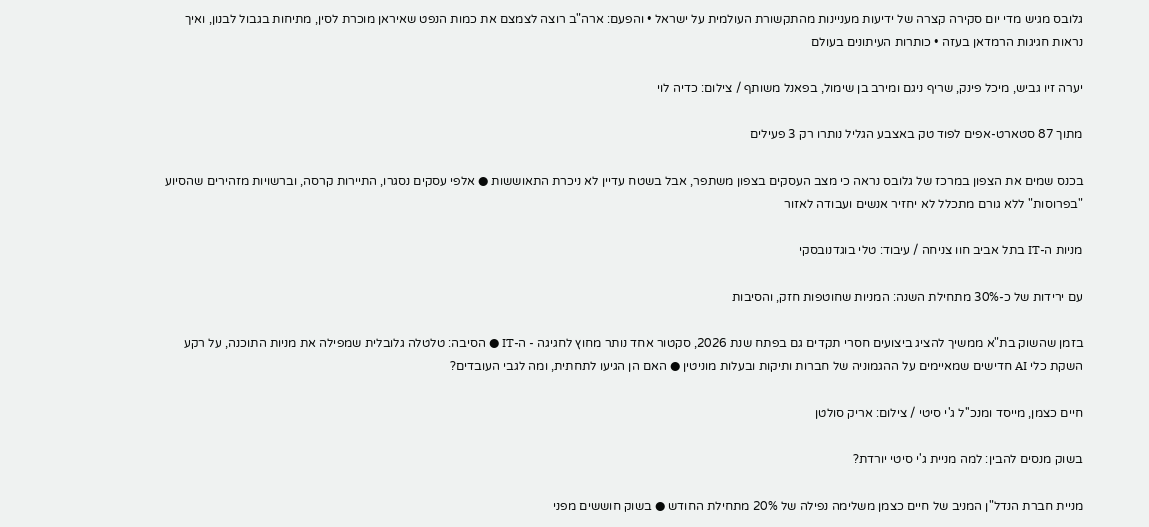גלובס מגיש מדי יום סקירה קצרה של ידיעות מעניינות מהתקשורת העולמית על ישראל • והפעם: ארה"ב רוצה לצמצם את כמות הנפט שאיראן מוכרת לסין, מתיחות בגבול לבנון, ואיך נראות חגיגות הרמדאן בעזה • כותרות העיתונים בעולם

יערה זיו גביש, מיכל פינק, שריף ניגם ומירב בן שימול, בפאנל משותף / צילום: כדיה לוי

מתוך 87 סטארט-אפים לפוד טק באצבע הגליל נותרו רק 3 פעילים

בכנס שמים את הצפון במרכז של גלובס נראה כי מצב העסקים בצפון משתפר, אבל בשטח עדיין לא ניכרת התאוששות ● אלפי עסקים נסגרו, התיירות קרסה, וברשויות מזהירים שהסיוע "בפרוסות" ללא גורם מתכלל לא יחזיר אנשים ועבודה לאזור

מניות ה-IT בתל אביב חוו צניחה / עיבוד: טלי בוגדנובסקי

עם ירידות של כ-30% מתחילת השנה: המניות שחוטפות חזק, והסיבות

בזמן שהשוק בת"א ממשיך להציג ביצועים חסרי תקדים גם בפתח שנת 2026, סקטור אחד נותר מחוץ לחגיגה - ה-IT ● הסיבה: טלטלה גלובלית שמפילה את מניות התוכנה, על רקע השקת כלי AI חדישים שמאיימים על ההגמוניה של חברות ותיקות ובעלות מוניטין ● האם הן הגיעו לתחתית, ומה לגבי העובדים?

חיים כצמן, מייסד ומנכ''ל ג'י סיטי / צילום: אריק סולטן

בשוק מנסים להבין: למה מניית ג'י סיטי יורדת?

מניית חברת הנדל"ן המניב של חיים כצמן משלימה נפילה של 20% מתחילת החודש ● בשוק חוששים מפני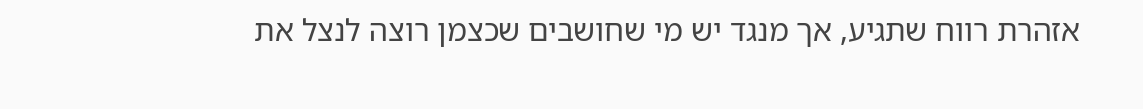אזהרת רווח שתגיע, אך מנגד יש מי שחושבים שכצמן רוצה לנצל את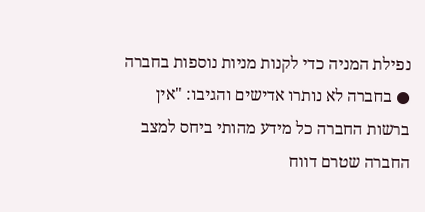נפילת המניה כדי לקנות מניות נוספות בחברה ● בחברה לא נותרו אדישים והגיבו: "אין ברשות החברה כל מידע מהותי ביחס למצב החברה שטרם דווח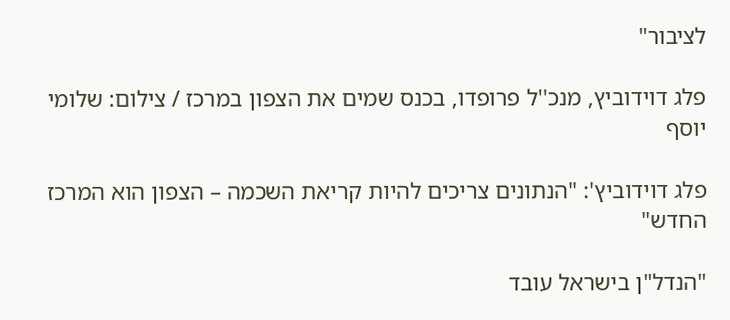לציבור"

פלג דוידוביץ, מנכ''ל פרופדו, בכנס שמים את הצפון במרכז / צילום: שלומי יוסף

פלג דוידוביץ': "הנתונים צריכים להיות קריאת השכמה – הצפון הוא המרכז החדש"

"הנדל"ן בישראל עובד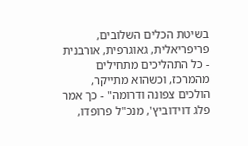בשיטת הכלים השלובים, פריפריאלית, גאוגרפית, אורבנית - כל התהליכים מתחילים מהמרכז, וכשהוא מתייקר, הולכים צפונה ודרומה" - כך אמר פלג דוידוביץ', מנכ"ל פרופדו,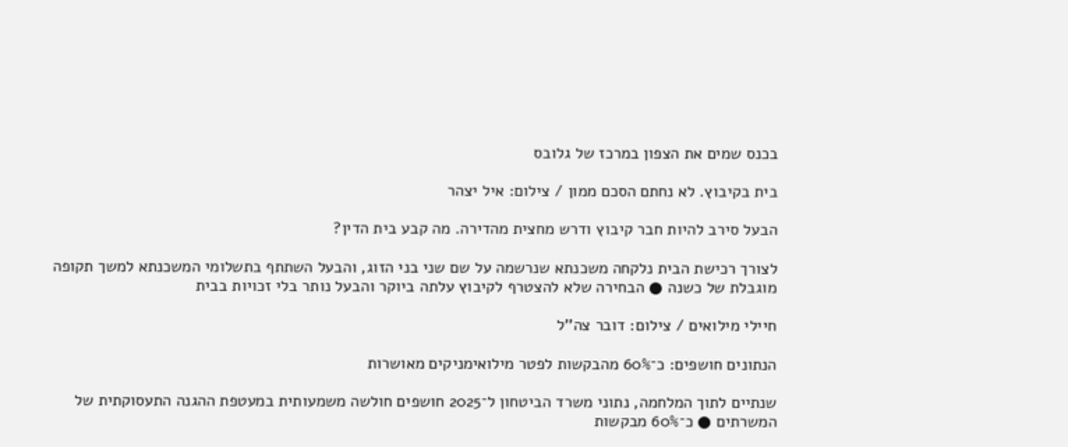בכנס שמים את הצפון במרכז של גלובס

בית בקיבוץ. לא נחתם הסכם ממון / צילום: איל יצהר

הבעל סירב להיות חבר קיבוץ ודרש מחצית מהדירה. מה קבע בית הדין?

לצורך רכישת הבית נלקחה משכנתא שנרשמה על שם שני בני הזוג, והבעל השתתף בתשלומי המשכנתא למשך תקופה מוגבלת של כשנה ● הבחירה שלא להצטרף לקיבוץ עלתה ביוקר והבעל נותר בלי זכויות בבית

חיילי מילואים / צילום: דובר צה''ל

הנתונים חושפים: כ־60% מהבקשות לפטר מילואימניקים מאושרות

שנתיים לתוך המלחמה, נתוני משרד הביטחון ל־2025 חושפים חולשה משמעותית במעטפת ההגנה התעסוקתית של המשרתים ● כ־60% מבקשות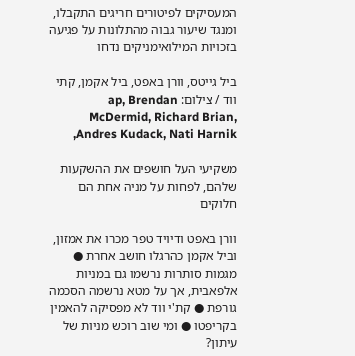המעסיקים לפיטורים חריגים התקבלו, ומנגד שיעור גבוה מהתלונות על פגיעה בזכויות המילואימניקים נדחו

ביל גייטס, וורן באפט, ביל אקמן, קתי ווד / צילום: ap, Brendan McDermid, Richard Brian,  Andres Kudack, Nati Harnik,

משקיעי העל חושפים את ההשקעות שלהם, לפחות על מניה אחת הם חלוקים

וורן באפט ודיויד טפר מכרו את אמזון, וביל אקמן כהרגלו חושב אחרת ● מגמות סותרות נרשמו גם במניות אלפאבית, אך על מטא נרשמה הסכמה גורפת ● קת'י ווד לא מפסיקה להאמין בקריפטו ● ומי שוב רוכש מניות של עיתון?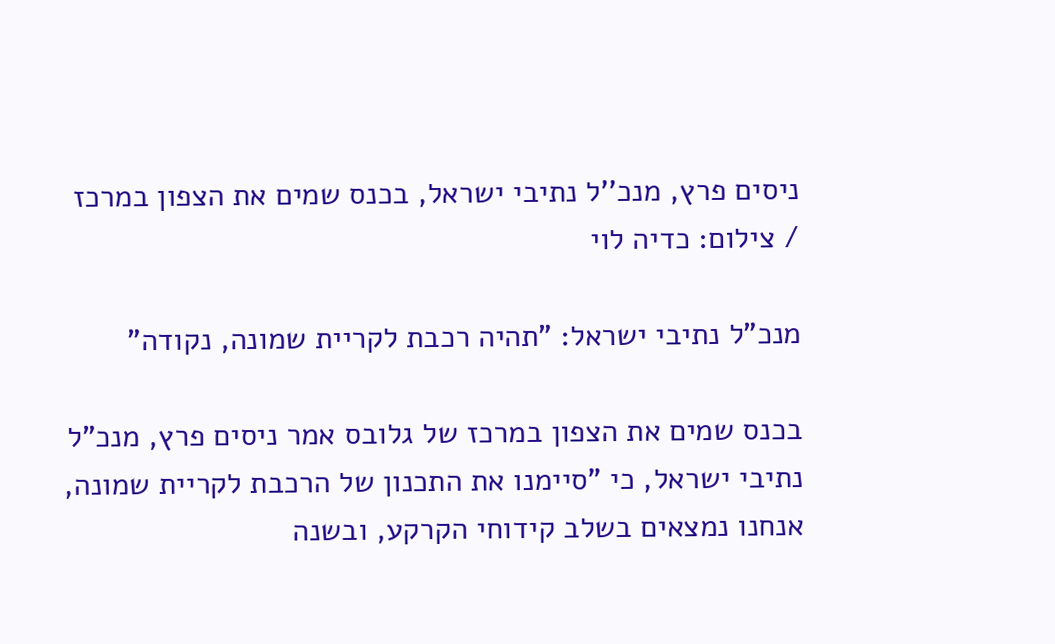ניסים פרץ, מנכ''ל נתיבי ישראל, בכנס שמים את הצפון במרכז / צילום: כדיה לוי

מנכ"ל נתיבי ישראל: "תהיה רכבת לקריית שמונה, נקודה"

בכנס שמים את הצפון במרכז של גלובס אמר ניסים פרץ, מנכ"ל נתיבי ישראל, כי "סיימנו את התכנון של הרכבת לקריית שמונה, אנחנו נמצאים בשלב קידוחי הקרקע, ובשנה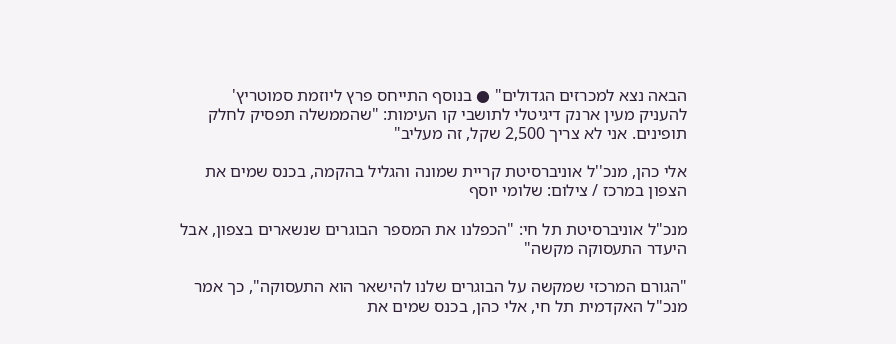הבאה נצא למכרזים הגדולים" ● בנוסף התייחס פרץ ליוזמת סמוטריץ' להעניק מעין ארנק דיגיטלי לתושבי קו העימות: "שהממשלה תפסיק לחלק תופינים. אני לא צריך 2,500 שקל, זה מעליב"

אלי כהן, מנכ''ל אוניברסיטת קריית שמונה והגליל בהקמה, בכנס שמים את הצפון במרכז / צילום: שלומי יוסף

מנכ"ל אוניברסיטת תל חי: "הכפלנו את המספר הבוגרים שנשארים בצפון, אבל היעדר התעסוקה מקשה"

"הגורם המרכזי שמקשה על הבוגרים שלנו להישאר הוא התעסוקה", כך אמר מנכ"ל האקדמית תל חי, אלי כהן, בכנס שמים את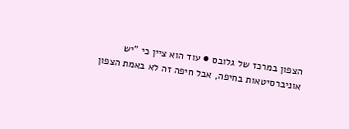הצפון במרכז של גלובס ● עוד הוא ציין כי "יש אוניברסיטאות בחיפה, אבל חיפה זה לא באמת הצפון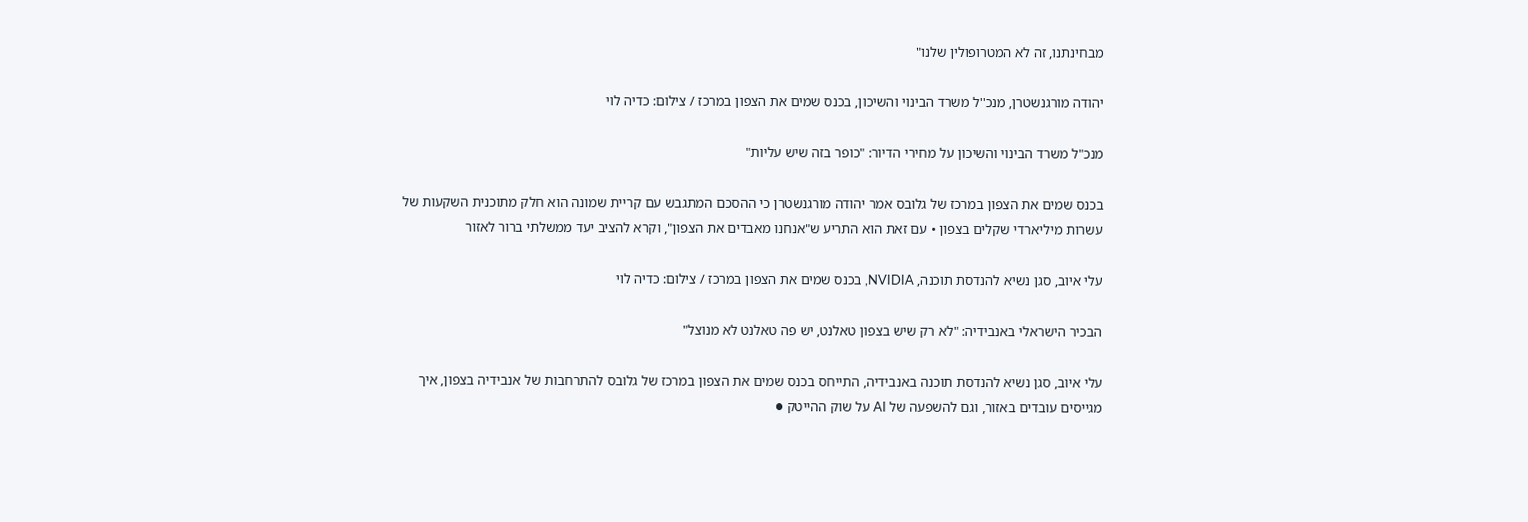מבחינתנו, זה לא המטרופולין שלנו"

יהודה מורגנשטרן, מנכ''ל משרד הבינוי והשיכון, בכנס שמים את הצפון במרכז / צילום: כדיה לוי

מנכ"ל משרד הבינוי והשיכון על מחירי הדיור: "כופר בזה שיש עליות"

בכנס שמים את הצפון במרכז של גלובס אמר יהודה מורגנשטרן כי ההסכם המתגבש עם קריית שמונה הוא חלק מתוכנית השקעות של עשרות מיליארדי שקלים בצפון • עם זאת הוא התריע ש"אנחנו מאבדים את הצפון", וקרא להציב יעד ממשלתי ברור לאזור

עלי איוב, סגן נשיא להנדסת תוכנה, NVIDIA, בכנס שמים את הצפון במרכז / צילום: כדיה לוי

הבכיר הישראלי באנבידיה: "לא רק שיש בצפון טאלנט, יש פה טאלנט לא מנוצל"

עלי איוב, סגן נשיא להנדסת תוכנה באנבידיה, התייחס בכנס שמים את הצפון במרכז של גלובס להתרחבות של אנבידיה בצפון, איך מגייסים עובדים באזור, וגם להשפעה של AI על שוק ההייטק ●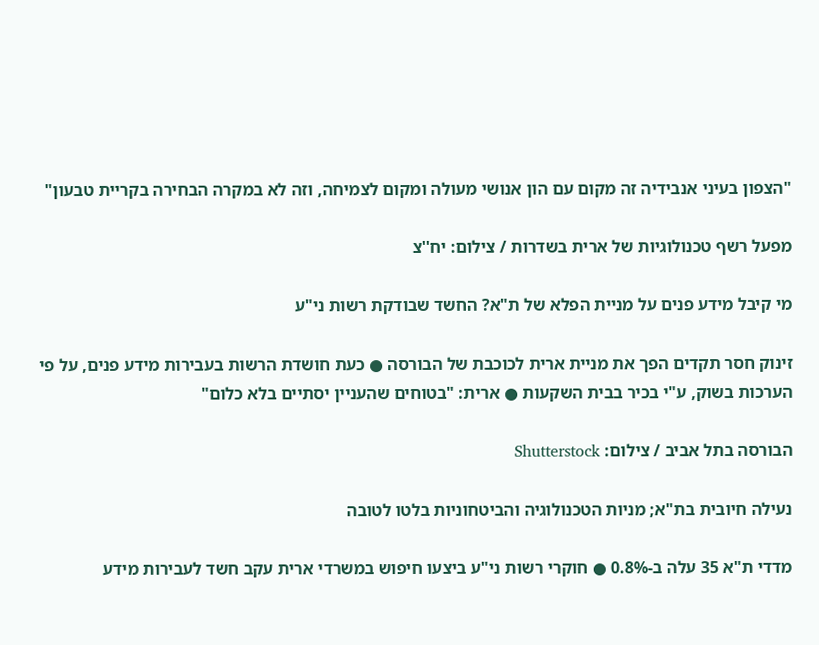"הצפון בעיני אנבידיה זה מקום עם הון אנושי מעולה ומקום לצמיחה, וזה לא במקרה הבחירה בקריית טבעון"

מפעל רשף טכנולוגיות של ארית בשדרות / צילום: יח''צ

מי קיבל מידע פנים על מניית הפלא של ת"א? החשד שבודקת רשות ני"ע

זינוק חסר תקדים הפך את מניית ארית לכוכבת של הבורסה ● כעת חושדת הרשות בעבירות מידע פנים, על פי הערכות בשוק, ע"י בכיר בבית השקעות ● ארית: "בטוחים שהעניין יסתיים בלא כלום"

הבורסה בתל אביב / צילום: Shutterstock

נעילה חיובית בת"א; מניות הטכנולוגיה והביטחוניות בלטו לטובה

מדדי ת"א 35 עלה ב-0.8% ● חוקרי רשות ני"ע ביצעו חיפוש במשרדי ארית עקב חשד לעבירות מידע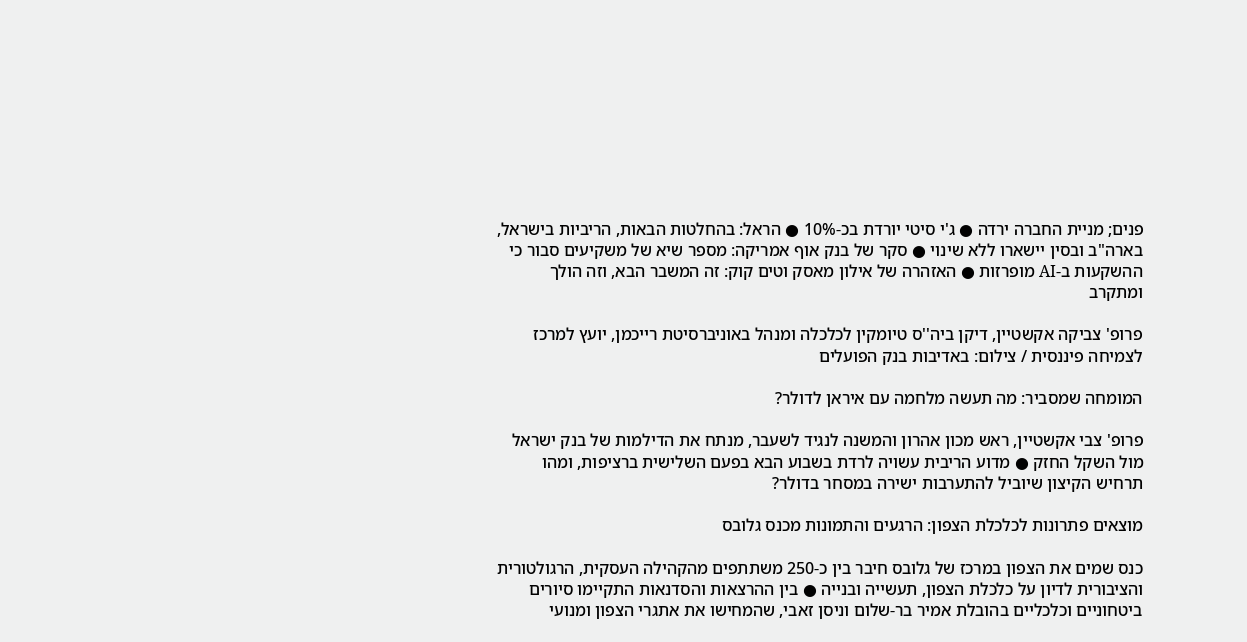פנים; מניית החברה ירדה ● ג'י סיטי יורדת בכ-10% ● הראל: בהחלטות הבאות, הריביות בישראל, בארה"ב ובסין יישארו ללא שינוי ● סקר של בנק אוף אמריקה: מספר שיא של משקיעים סבור כי ההשקעות ב-AI מופרזות ● האזהרה של אילון מאסק וטים קוק: זה המשבר הבא, וזה הולך ומתקרב

פרופ' צביקה אקשטיין, דיקן ביה''ס טיומקין לכלכלה ומנהל באוניברסיטת רייכמן, יועץ למרכז לצמיחה פיננסית / צילום: באדיבות בנק הפועלים

המומחה שמסביר: מה תעשה מלחמה עם איראן לדולר?

פרופ' צבי אקשטיין, ראש מכון אהרון והמשנה לנגיד לשעבר, מנתח את הדילמות של בנק ישראל מול השקל החזק ● מדוע הריבית עשויה לרדת בשבוע הבא בפעם השלישית ברציפות, ומהו תרחיש הקיצון שיוביל להתערבות ישירה במסחר בדולר?

מוצאים פתרונות לכלכלת הצפון: הרגעים והתמונות מכנס גלובס

כנס שמים את הצפון במרכז של גלובס חיבר בין כ-250 משתתפים מהקהילה העסקית, הרגולטורית והציבורית לדיון על כלכלת הצפון, תעשייה ובנייה ● בין ההרצאות והסדנאות התקיימו סיורים ביטחוניים וכלכליים בהובלת אמיר בר-שלום וניסן זאבי, שהמחישו את אתגרי הצפון ומנועי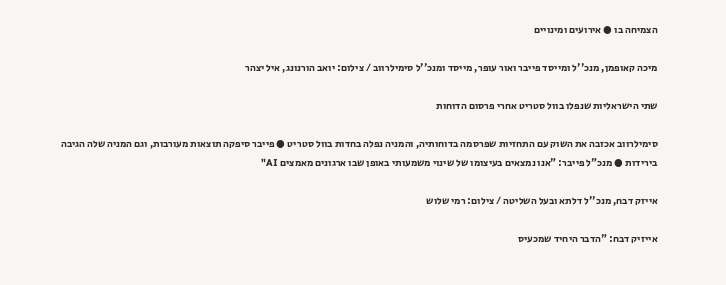הצמיחה בו ● אירועים ומינויים

מיכה קאופמן, מנכ''ל ומייסד פייבר ואור עופר, מייסד ומנכ''ל סימילרווב / צילום: יואב הורנונג, איל יצהר

שתי הישראליות שנפלו בוול סטריט אחרי פרסום הדוחות

סימילרווב אכזבה את השוק עם התחזיות שפרסמה בדוחותיה, והמניה נפלה בחדות בוול סטריט ● פייבר סיפקה תוצאות מעורבות, וגם המניה שלה הגיבה בירידות ● מנכ"ל פייבר: "אנו נמצאים בעיצומו של שינוי משמעותי באופן שבו ארגונים מאמצים AI"

אייזק דבח, מנכ''ל דלתא ובעל השליטה / צילום: רמי שלוש

אייזיק דבח: "הדבר היחיד שמכעיס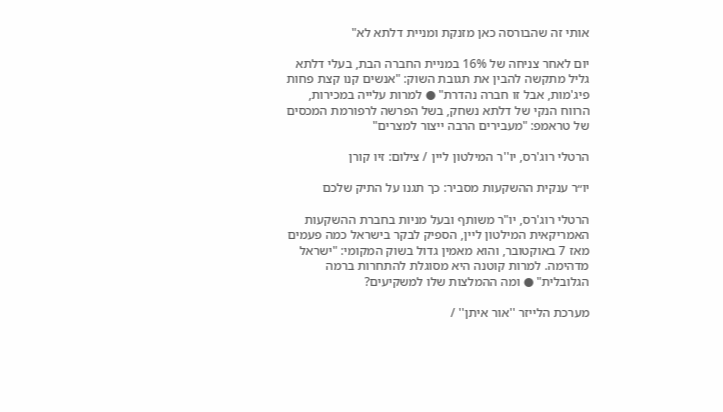אותי זה שהבורסה כאן מזנקת ומניית דלתא לא"

יום לאחר צניחה של 16% במניית החברה הבת, בעלי דלתא גליל מתקשה להבין את תגובת השוק: "אנשים קנו קצת פחות פיג'מות, אבל זו חברה נהדרת" ● למרות עלייה במכירות, הרווח הנקי של דלתא נשחק, בשל הפרשה לרפורמת המכסים של טראמפ: "מעבירים הרבה ייצור למצרים"

הרטלי רוג'רס, יו''ר המילטון ליין / צילום: זיו קורן

יו״ר ענקית ההשקעות מסביר: כך תגנו על התיק שלכם

הרטלי רוג'רס, יו"ר משותף ובעל מניות בחברת ההשקעות האמריקאית המילטון ליין, הספיק לבקר בישראל כמה פעמים מאז 7 באוקטובר, והוא מאמין גדול בשוק המקומי: "ישראל מדהימה. למרות קוטנה היא מסוגלת להתחרות ברמה הגלובלית" ● ומה ההמלצות שלו למשקיעים?

מערכת הלייזר ''אור איתן'' /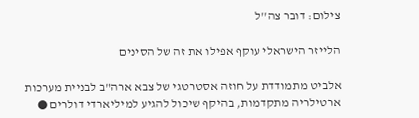צילום: דובר צה''ל

הלייזר הישראלי עוקף אפילו את זה של הסינים

אלביט מתמודדת על חוזה אסטרטגי של צבא ארה"ב לבניית מערכות ארטילריה מתקדמות, בהיקף שיכול להגיע למיליארדי דולרים ●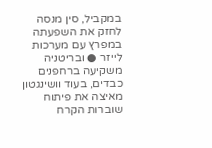במקביל, סין מנסה לחזק את השפעתה במפרץ עם מערכות לייזר ● ובריטניה משקיעה ברחפנים כבדים, בעוד וושינגטון מאיצה את פיתוח שוברות הקרח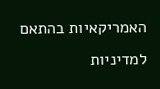האמריקאיות בהתאם למדיניות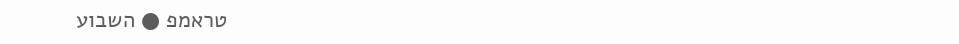טראמפ ● השבוע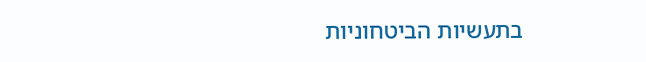בתעשיות הביטחוניות